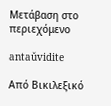Μετάβαση στο περιεχόμενο

antaŭvidite

Από Βικιλεξικό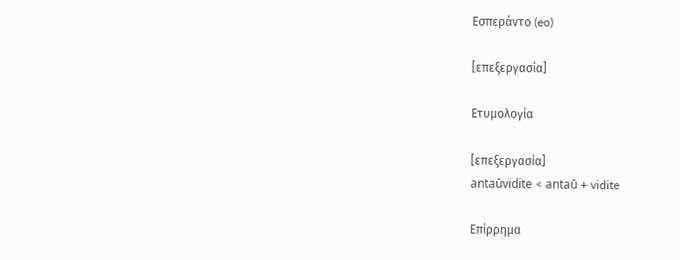Εσπεράντο (eo)

[επεξεργασία]

Ετυμολογία

[επεξεργασία]
antaŭvidite < antaŭ + vidite

Επίρρημα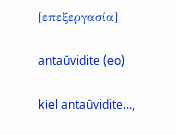[επεξεργασία]

antaŭvidite (eo)

kiel antaŭvidite...,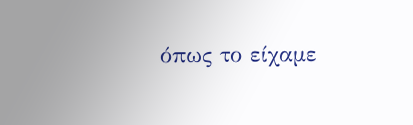όπως το είχαμε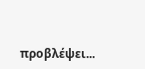προβλέψει...